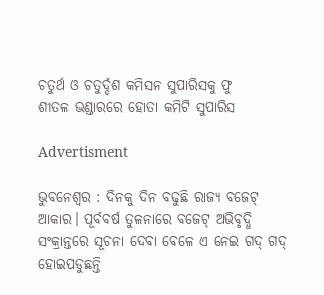ଚତୁର୍ଥ ଓ ଚତୁର୍ଦ୍ଦଶ କମିସନ ସୁପାରିସକୁ ଫୁ
ଶୀତଳ ଭଣ୍ଡାରରେ ହୋତା କମିଟି ସୁପାରିସ

Advertisment

ଭୁବନେଶ୍ୱର : ଦିନକୁ ଦିନ ବଢୁଛି ରାଜ୍ୟ ବଜେଟ୍‌ ଆକାର। ପୂର୍ବବର୍ଷ ତୁଳନାରେ ବଜେଟ୍‌ ଅଭିବୃଦ୍ଧି ସଂକ୍ରାନ୍ତରେ ସୂଚନା ଦେବା ବେଳେ ଏ ନେଇ ଗଦ୍‌ ଗଦ୍‌ ହୋଇପଡୁଛନ୍ତି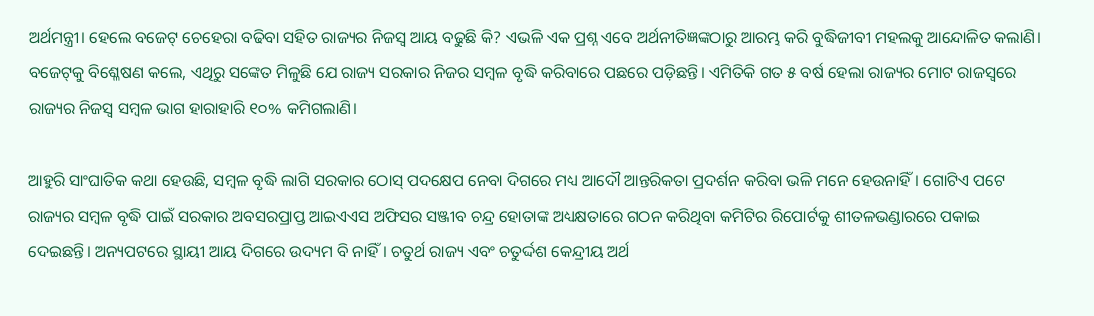ଅର୍ଥମନ୍ତ୍ରୀ। ହେଲେ ବଜେଟ୍‌ ଚେହେରା ବଢିବା ସହିତ ରାଜ୍ୟର ନିଜସ୍ୱ ଆୟ ବଢୁଛି କି? ଏଭଳି ଏକ ପ୍ରଶ୍ନ ଏବେ ଅର୍ଥନୀତିଜ୍ଞଙ୍କଠାରୁ ଆରମ୍ଭ କରି ବୁଦ୍ଧିଜୀବୀ ମହଲକୁ ଆନ୍ଦୋଳିତ କଲାଣି। ବଜେଟ୍‌କୁ ବିଶ୍ଳେଷଣ କଲେ, ଏଥିରୁ ସଙ୍କେତ ମିଳୁଛି ଯେ ରାଜ୍ୟ ସରକାର ନିଜର ସମ୍ବଳ ବୃଦ୍ଧି କରିବାରେ ପଛରେ ପଡ଼ିଛନ୍ତି। ଏମିତିକି ଗତ ୫ ବର୍ଷ ହେଲା ରାଜ୍ୟର ମୋଟ ରାଜସ୍ୱରେ ରାଜ୍ୟର ନିଜସ୍ୱ ସମ୍ବଳ ଭାଗ ହାରାହାରି ୧୦% କମିଗଲାଣି।

ଆହୁରି ସାଂଘାତିକ କଥା ହେଉଛି, ସମ୍ବଳ ବୃଦ୍ଧି ଲାଗି ସରକାର ଠୋସ୍‌ ପଦକ୍ଷେପ ନେବା ଦିଗରେ ମଧ୍ୟ ଆଦୌ ଆନ୍ତରିକତା ପ୍ରଦର୍ଶନ କରିବା ଭଳି ମନେ ହେଉନାହିଁ। ଗୋଟିଏ ପଟେ ରାଜ୍ୟର ସମ୍ବଳ ବୃଦ୍ଧି ପାଇଁ ସରକାର ଅବସରପ୍ରାପ୍ତ ଆଇଏଏସ ଅଫିସର ସଞ୍ଜୀବ ଚନ୍ଦ୍ର ହୋତାଙ୍କ ଅଧ୍ୟକ୍ଷତାରେ ଗଠନ କରିଥିବା କମିଟିର ରିପୋର୍ଟକୁ ଶୀତଳଭଣ୍ଡାରରେ ପକାଇ ଦେଇଛନ୍ତି। ଅନ୍ୟପଟରେ ସ୍ଥାୟୀ ଆୟ ଦିଗରେ ଉଦ୍ୟମ ବି ନାହିଁ। ଚତୁର୍ଥ ରାଜ୍ୟ ଏବଂ ଚତୁର୍ଦ୍ଦଶ କେନ୍ଦ୍ରୀୟ ଅର୍ଥ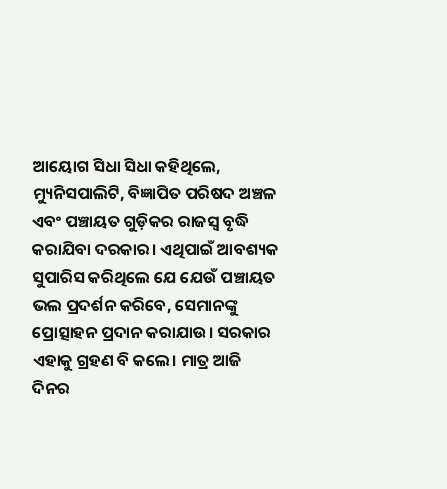ଆୟୋଗ ସିଧା ସିଧା କହିଥିଲେ, ମ୍ୟୁନିସପାଲିଟି, ବିଜ୍ଞାପିତ ପରିଷଦ ଅଞ୍ଚଳ ଏବଂ ପଞ୍ଚାୟତ ଗୁଡ଼ିକର ରାଜସ୍ୱ ବୃଦ୍ଧି କରାଯିବା ଦରକାର। ଏଥିପାଇଁ ଆବଶ୍ୟକ ସୁପାରିସ କରିଥିଲେ ଯେ ଯେଉଁ ପଞ୍ଚାୟତ ଭଲ ପ୍ରଦର୍ଶନ କରିବେ, ସେମାନଙ୍କୁ ପ୍ରୋତ୍ସାହନ ପ୍ରଦାନ କରାଯାଉ। ସରକାର ଏହାକୁ ଗ୍ରହଣ ବି କଲେ। ମାତ୍ର ଆଜି ଦିନର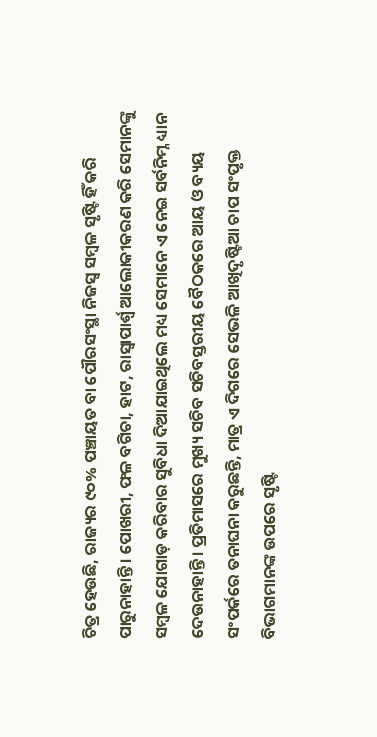ଚିତ୍ର ହେଉଛି, ରାଜ୍ୟର ୯୦% ପଞ୍ଚାୟତ ବା ପୌରସଂସ୍ଥା ନିଜସ୍ୱ ସମ୍ବଳ ସୃଷ୍ଟି ହିଁ କରି ପାରୁନାହାନ୍ତି। ପୋଖରୀ, ଫଳ ବଗିଚା, ହାଟ, ରାସ୍ୱାପାର୍ଶ୍ୱ ଆଲୋକୀକରଣ କରି ସେମାନଙ୍କୁ ସମ୍ବଳ ଯୋଗାଡ଼ କରିବାର ସୁବିଧା ଦିଆଯାଇଥିଲେ ମଧ୍ୟ ସେମାନେ ଏ ନେଇ ସର୍ବନିମ୍ନ ଧ୍ୟାନ ଦେଉନାହାନ୍ତି। ପ୍ରତିମାସରେ ମୁଖ୍ୟ ସଚିବ ସଚିବସ୍ତରୀୟ ବୈଠକରେ ଆୟ ଓ ବ୍ୟୟ ସଂପର୍କରେ ତନାଘନା କରୁଛନ୍ତି, ମାତ୍ର ଏ ଦିଗରେ ସେଭଳି ଆଖିଦୃଷ୍ଟିଆ ଚାପ ସଂପୃକ୍ତ ବିଭାଗମାନଙ୍କ ଉପରେ ସୃଷ୍ଟି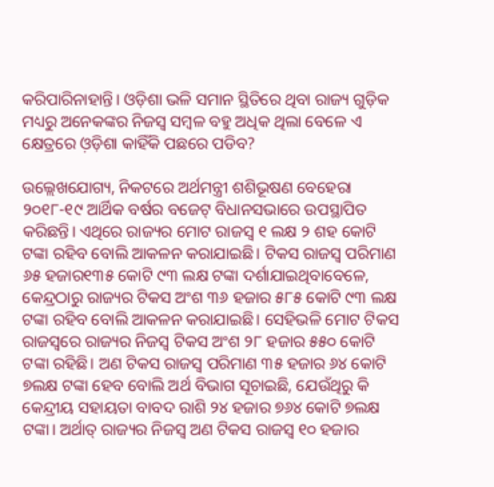କରିପାରିନାହାନ୍ତି। ଓଡ଼ିଶା ଭଳି ସମାନ ସ୍ଥିତିରେ ଥିବା ରାଜ୍ୟ ଗୁଡ଼ିକ ମଧ୍ୟରୁ ଅନେକଙ୍କର ନିଜସ୍ୱ ସମ୍ବଳ ବହୁ ଅଧିକ ଥିଲା ବେଳେ ଏ କ୍ଷେତ୍ରରେ ଓ଼ଡ଼ିଶା କାହିଁକି ପଛରେ ପଡିବ?

ଉଲ୍ଲେଖଯୋଗ୍ୟ, ନିକଟରେ ଅର୍ଥମନ୍ତ୍ରୀ ଶଶିଭୂଷଣ ବେହେରା ୨୦୧୮-୧୯ ଆର୍ଥିକ ବର୍ଷର ବଜେଟ୍‌ ବିଧାନସଭାରେ ଉପସ୍ଥାପିତ କରିଛନ୍ତି। ଏଥିରେ ରାଜ୍ୟର ମୋଟ ରାଜସ୍ୱ ୧ ଲକ୍ଷ ୨ ଶହ କୋଟି ଟଙ୍କା ରହିବ ବୋଲି ଆକଳନ କରାଯାଇଛି। ଟିକସ ରାଜସ୍ୱ ପରିମାଣ ୬୫ ହଜାର୧୩୫ କୋଟି ୯୩ ଲକ୍ଷ ଟଙ୍କା ଦର୍ଶାଯାଇଥିବାବେଳେ, କେନ୍ଦ୍ରଠାରୁ ରାଜ୍ୟର ଟିକସ ଅଂଶ ୩୬ ହଜାର ୫୮୫ କୋଟି ୯୩ ଲକ୍ଷ ଟଙ୍କା ରହିବ ବୋଲି ଆକଳନ କରାଯାଇଛି। ସେହିଭଳି ମୋଟ ଟିକସ ରାଜସ୍ୱରେ ରାଜ୍ୟର ନିଜସ୍ୱ ଟିକସ ଅଂଶ ୨୮ ହଜାର ୫୫୦ କୋଟି ଟଙ୍କା ରହିଛି। ଅଣ ଟିକସ ରାଜସ୍ୱ ପରିମାଣ ୩୫ ହଜାର ୬୪ କୋଟି ୭ଲକ୍ଷ ଟଙ୍କା ହେବ ବୋଲି ଅର୍ଥ ବିଭାଗ ସୂଚାଇଛି, ଯେଉଁଥିରୁ କି କେନ୍ଦ୍ରୀୟ ସହାୟତା ବାବଦ ରାଶି ୨୪ ହଜାର ୭୬୪ କୋଟି ୭ଲକ୍ଷ ଟଙ୍କା। ଅର୍ଥାତ୍‌ ରାଜ୍ୟର ନିଜସ୍ୱ ଅଣ ଟିକସ ରାଜସ୍ୱ ୧୦ ହଜାର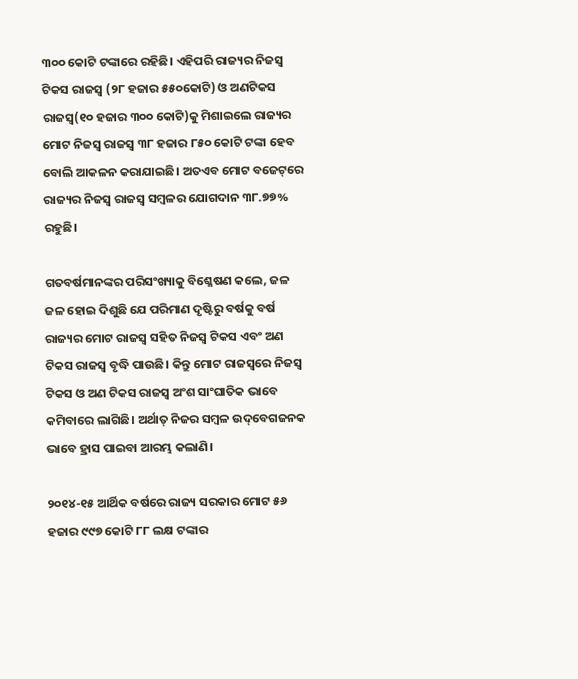୩୦୦ କୋଟି ଟଙ୍କାରେ ରହିଛି। ଏହିପରି ରାଜ୍ୟର ନିଜସ୍ୱ ଟିକସ ରାଜସ୍ୱ (୨୮ ହଜାର ୫୫୦କୋଟି) ଓ ଅଣଟିକସ ରାଜସ୍ୱ(୧୦ ହଜାର ୩୦୦ କୋଟି)କୁ ମିଶାଇଲେ ରାଜ୍ୟର ମୋଟ ନିଜସ୍ୱ ରାଜସ୍ୱ ୩୮ ହଜାର ୮୫୦ କୋଟି ଟଙ୍କା ହେବ ବୋଲି ଆକଳନ କରାଯାଇଛି। ଅତଏବ ମୋଟ ବଜେଟ୍‌ରେ ରାଜ୍ୟର ନିଜସ୍ୱ ରାଜସ୍ୱ ସମ୍ବଳର ଯୋଗଦାନ ୩୮.୭୭% ରହୁଛି।

ଗତବର୍ଷମାନଙ୍କର ପରିସଂଖ୍ୟାକୁ ବିଶ୍ଳେଷଣ କଲେ, ଜଳ ଜଳ ହୋଇ ଦିଶୁଛି ଯେ ପରିମାଣ ଦୃଷ୍ଟିରୁ ବର୍ଷକୁ ବର୍ଷ ରାଜ୍ୟର ମୋଟ ରାଜସ୍ୱ ସହିତ ନିଜସ୍ୱ ଟିକସ ଏବଂ ଅଣ ଟିକସ ରାଜସ୍ୱ ବୃଦ୍ଧି ପାଉଛି। କିନ୍ତୁ ମୋଟ ରାଜସ୍ୱରେ ନିଜସ୍ୱ ଟିକସ ଓ ଅଣ ଟିକସ ରାଜସ୍ୱ ଅଂଶ ସାଂଘାତିକ ଭାବେ କମିବାରେ ଲାଗିଛି। ଅର୍ଥାତ୍‌ ନିଜର ସମ୍ବଳ ଉଦ୍‌ବେଗଜନକ ଭାବେ ହ୍ରାସ ପାଇବା ଆରମ୍ଭ କଲାଣି।

୨୦୧୪-୧୫ ଆର୍ଥିକ ବର୍ଷରେ ରାଜ୍ୟ ସରକାର ମୋଟ ୫୬ ହଜାର ୯୯୭ କୋଟି ୮୮ ଲକ୍ଷ ଟଙ୍କାର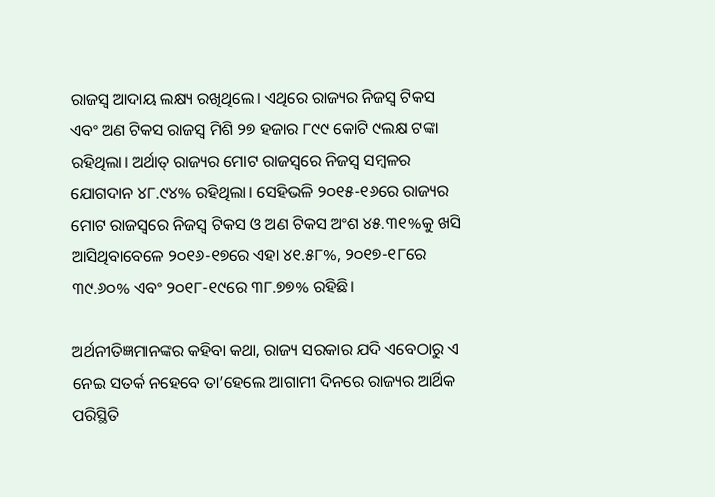ରାଜସ୍ୱ ଆଦାୟ ଲକ୍ଷ୍ୟ ରଖିଥିଲେ। ଏଥିରେ ରାଜ୍ୟର ନିଜସ୍ୱ ଟିକସ ଏବଂ ଅଣ ଟିକସ ରାଜସ୍ୱ ମିଶି ୨୭ ହଜାର ୮୯୯ କୋଟି ୯ଲକ୍ଷ ଟଙ୍କା ରହିଥିଲା। ଅର୍ଥାତ୍‌ ରାଜ୍ୟର ମୋଟ ରାଜସ୍ୱରେ ନିଜସ୍ୱ ସମ୍ବଳର ଯୋଗଦାନ ୪୮.୯୪% ରହିଥିଲା। ସେହିଭଳି ୨୦୧୫-୧୬ରେ ରାଜ୍ୟର ମୋଟ ରାଜସ୍ୱରେ ନିଜସ୍ୱ ଟିକସ ଓ ଅଣ ଟିକସ ଅଂଶ ୪୫.୩୧%କୁ ଖସି ଆସିଥିବାବେଳେ ୨୦୧୬-୧୭ରେ ଏହା ୪୧.୫୮%, ୨୦୧୭-୧୮ରେ ୩୯.୬୦% ଏବଂ ୨୦୧୮-୧୯ରେ ୩୮.୭୭% ରହିଛି।

ଅର୍ଥନୀତିଜ୍ଞମାନଙ୍କର କହିବା କଥା, ରାଜ୍ୟ ସରକାର ଯଦି ଏବେଠାରୁ ଏ ନେଇ ସତର୍କ ନହେବେ ତା’ହେଲେ ଆଗାମୀ ଦିନରେ ରାଜ୍ୟର ଆର୍ଥିକ ପରିସ୍ଥିତି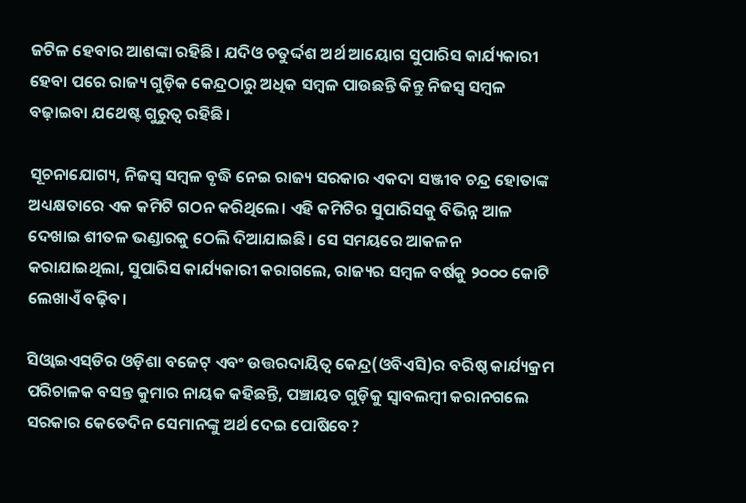ଜଟିଳ ହେବାର ଆଶଙ୍କା ରହିଛି। ଯଦିଓ ଚତୁର୍ଦ୍ଦଶ ଅର୍ଥ ଆୟୋଗ ସୁପାରିସ କାର୍ଯ୍ୟକାରୀ ହେବା ପରେ ରାଜ୍ୟ ଗୁଡ଼ିକ କେନ୍ଦ୍ରଠାରୁ ଅଧିକ ସମ୍ବଳ ପାଉଛନ୍ତି କିନ୍ତୁ ନିଜସ୍ୱ ସମ୍ବଳ ବଢ଼ାଇବା ଯଥେଷ୍ଟ ଗୁରୁତ୍ୱ ରହିଛି।

ସୂଚନାଯୋଗ୍ୟ, ନିଜସ୍ୱ ସମ୍ବଳ ବୃଦ୍ଧି ନେଇ ରାଜ୍ୟ ସରକାର ଏକଦା ସଞ୍ଜୀବ ଚନ୍ଦ୍ର ହୋତାଙ୍କ ଅଧ୍ୟକ୍ଷତାରେ ଏକ କମିଟି ଗଠନ କରିଥିଲେ। ଏହି କମିଟିର ସୁପାରିସକୁ ବିଭିନ୍ନ ଆଳ ଦେଖାଇ ଶୀତଳ ଭଣ୍ଡାରକୁ ଠେଲି ଦିଆଯାଇଛି। ସେ ସମୟରେ ଆକଳନ କରାଯାଇଥିଲା, ସୁପାରିସ କାର୍ଯ୍ୟକାରୀ କରାଗଲେ, ରାଜ୍ୟର ସମ୍ବଳ ବର୍ଷକୁ ୨୦୦୦ କୋଟି ଲେଖାଏଁ ବଢ଼ିବ।

ସିଓ୍ଵାଇଏସ୍‌ଡିର ଓଡ଼ିଶା ବଜେଟ୍‌ ଏବଂ ଉତ୍ତରଦାୟିତ୍ୱ କେନ୍ଦ୍ର(ଓବିଏସି)ର ବରିଷ୍ଠ କାର୍ଯ୍ୟକ୍ରମ ପରିଚାଳକ ବସନ୍ତ କୁମାର ନାୟକ କହିଛନ୍ତି, ପଞ୍ଚାୟତ ଗୁଡ଼ିକୁ ସ୍ୱାବଲମ୍ବୀ କରାନଗଲେ ସରକାର କେତେଦିନ ସେମାନଙ୍କୁ ଅର୍ଥ ଦେଇ ପୋଷିବେ?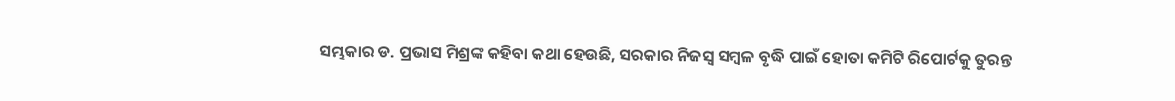ସମ୍ଭକାର ଡ. ପ୍ରଭାସ ମିଶ୍ରଙ୍କ କହିବା କଥା ହେଉଛି, ସରକାର ନିଜସ୍ୱ ସମ୍ବଳ ବୃଦ୍ଧି ପାଇଁ ହୋତା କମିଟି ରିପୋର୍ଟକୁ ତୁରନ୍ତ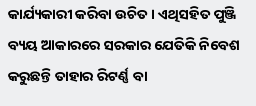କାର୍ଯ୍ୟକାରୀ କରିବା ଉଚିତ। ଏଥିସହିତ ପୁଞ୍ଜି ବ୍ୟୟ ଆକାରରେ ସରକାର ଯେତିକି ନିବେଶ କରୁଛନ୍ତି ତାହାର ରିଟର୍ଣ୍ଣ ବା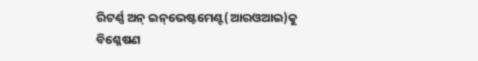ରିଟର୍ଣ୍ଣ ଅନ୍‌ ଇନ୍‌ଭେଷ୍ଟମେଣ୍ଟ(ଆରଓଆଇ)କୁ ବିଶ୍ଳେଷଣ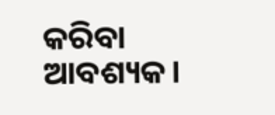କରିବା ଆବଶ୍ୟକ।